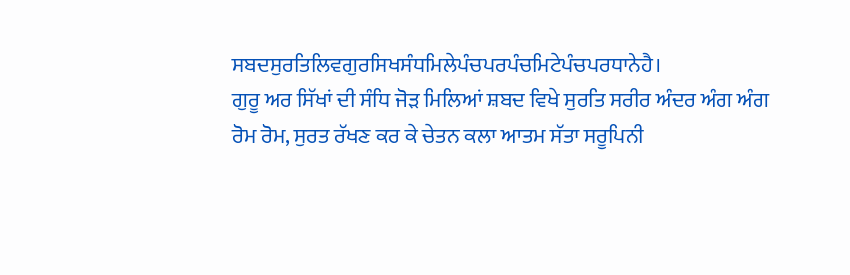ਸਬਦਸੁਰਤਿਲਿਵਗੁਰਸਿਖਸੰਧਮਿਲੇਪੰਚਪਰਪੰਚਮਿਟੇਪੰਚਪਰਧਾਨੇਹੈ।
ਗੁਰੂ ਅਰ ਸਿੱਖਾਂ ਦੀ ਸੰਧਿ ਜੋੜ ਮਿਲਿਆਂ ਸ਼ਬਦ ਵਿਖੇ ਸੁਰਤਿ ਸਰੀਰ ਅੰਦਰ ਅੰਗ ਅੰਗ ਰੋਮ ਰੋਮ, ਸੁਰਤ ਰੱਖਣ ਕਰ ਕੇ ਚੇਤਨ ਕਲਾ ਆਤਮ ਸੱਤਾ ਸਰੂਪਿਨੀ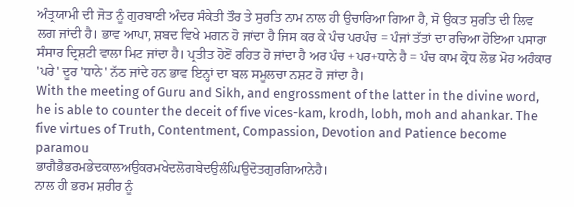ਅੰਤ੍ਰਯਾਮੀ ਦੀ ਜੋਤ ਨੂੰ ਗੁਰਬਾਣੀ ਅੰਦਰ ਸੰਕੇਤੀ ਤੌਰ ਤੇ ਸੁਰਤਿ ਨਾਮ ਨਾਲ ਹੀ ਉਚਾਰਿਆ ਗਿਆ ਹੈ, ਸੋ ਉਕਤ ਸੁਰਤਿ ਦੀ ਲਿਵ ਲਗ ਜਾਂਦੀ ਹੈ। ਭਾਵ ਆਪਾ, ਸ਼ਬਦ ਵਿਖੇ ਮਗਨ ਹੋ ਜਾਂਦਾ ਹੈ ਜਿਸ ਕਰ ਕੇ ਪੰਚ ਪਰਪੰਚ = ਪੰਜਾਂ ਤੱਤਾਂ ਦਾ ਰਚਿਆ ਹੋਇਆ ਪਸਾਰਾ ਸੰਸਾਰ ਦ੍ਰਿਸ਼ਟੀ ਵਾਲਾ ਮਿਟ ਜਾਂਦਾ ਹੈ। ਪ੍ਰਤੀਤ ਹੋਣੋਂ ਰਹਿਤ ਹੋ ਜਾਂਦਾ ਹੈ ਅਰ ਪੰਚ +ਪਰ+ਧਾਨੇ ਹੈ = ਪੰਚ ਕਾਮ ਕ੍ਰੋਧ ਲੋਭ ਮੋਹ ਅਹੰਕਾਰ 'ਪਰੇ' ਦੂਰ 'ਧਾਨੇ' ਨੱਠ ਜਾਂਦੇ ਹਨ ਭਾਵ ਇਨ੍ਹਾਂ ਦਾ ਬਲ ਸਮੂਲਚਾ ਨਸ਼ਟ ਹੋ ਜਾਂਦਾ ਹੈ।
With the meeting of Guru and Sikh, and engrossment of the latter in the divine word, he is able to counter the deceit of five vices-kam, krodh, lobh, moh and ahankar. The five virtues of Truth, Contentment, Compassion, Devotion and Patience become paramou
ਭਾਗੈਭੈਭਰਮਭੇਦਕਾਲਅਉਕਰਮਖੇਦਲੋਗਬੇਦਉਲੰਘਿਉਦੋਤਗੁਰਗਿਆਨੇਹੈ।
ਨਾਲ ਹੀ ਭਰਮ ਸ਼ਰੀਰ ਨੂੰ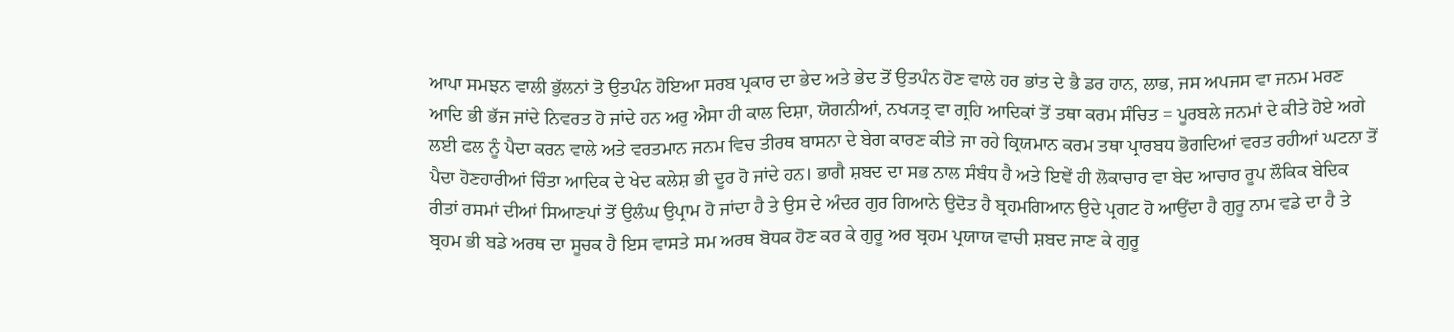ਆਪਾ ਸਮਝਨ ਵਾਲੀ ਭੁੱਲਨਾਂ ਤੋ ਉਤਪੰਨ ਹੋਇਆ ਸਰਬ ਪ੍ਰਕਾਰ ਦਾ ਭੇਦ ਅਤੇ ਭੇਦ ਤੋਂ ਉਤਪੰਨ ਹੋਣ ਵਾਲੇ ਹਰ ਭਾਂਤ ਦੇ ਭੈ ਡਰ ਹਾਨ, ਲਾਭ, ਜਸ ਅਪਜਸ ਵਾ ਜਨਮ ਮਰਣ ਆਦਿ ਭੀ ਭੱਜ ਜਾਂਦੇ ਨਿਵਰਤ ਹੋ ਜਾਂਦੇ ਹਨ ਅਰੁ ਐਸਾ ਹੀ ਕਾਲ ਦਿਸ਼ਾ, ਯੋਗਨੀਆਂ, ਨਖ੍ਯਤ੍ਰ ਵਾ ਗ੍ਰਹਿ ਆਦਿਕਾਂ ਤੋਂ ਤਥਾ ਕਰਮ ਸੰਚਿਤ = ਪੂਰਬਲੇ ਜਨਮਾਂ ਦੇ ਕੀਤੇ ਹੋਏ ਅਗੇ ਲਈ ਫਲ ਨੂੰ ਪੈਦਾ ਕਰਨ ਵਾਲੇ ਅਤੇ ਵਰਤਮਾਨ ਜਨਮ ਵਿਚ ਤੀਰਥ ਬਾਸਨਾ ਦੇ ਬੇਗ ਕਾਰਣ ਕੀਤੇ ਜਾ ਰਹੇ ਕ੍ਰਿਯਮਾਨ ਕਰਮ ਤਥਾ ਪ੍ਰਾਰਬਧ ਭੋਗਦਿਆਂ ਵਰਤ ਰਹੀਆਂ ਘਟਨਾ ਤੋਂ ਪੈਦਾ ਹੋਣਹਾਰੀਆਂ ਚਿੰਤਾ ਆਦਿਕ ਦੇ ਖੇਦ ਕਲੇਸ਼ ਭੀ ਦੂਰ ਹੋ ਜਾਂਦੇ ਹਨ। ਭਾਗੈ ਸ਼ਬਦ ਦਾ ਸਭ ਨਾਲ ਸੰਬੰਧ ਹੈ ਅਤੇ ਇਞੇਂ ਹੀ ਲੋਕਾਚਾਰ ਵਾ ਬੇਦ ਆਚਾਰ ਰੂਪ ਲੌਕਿਕ ਬੇਦਿਕ ਰੀਤਾਂ ਰਸਮਾਂ ਦੀਆਂ ਸਿਆਣਪਾਂ ਤੋਂ ਉਲੰਘ ਉਪ੍ਰਾਮ ਹੋ ਜਾਂਦਾ ਹੈ ਤੇ ਉਸ ਦੇ ਅੰਦਰ ਗੁਰ ਗਿਆਨੇ ਉਦੋਤ ਹੈ ਬ੍ਰਹਮਗਿਆਨ ਉਦੇ ਪ੍ਰਗਟ ਹੋ ਆਉਂਦਾ ਹੈ ਗੁਰੂ ਨਾਮ ਵਡੇ ਦਾ ਹੈ ਤੇ ਬ੍ਰਹਮ ਭੀ ਬਡੇ ਅਰਥ ਦਾ ਸੂਚਕ ਹੈ ਇਸ ਵਾਸਤੇ ਸਮ ਅਰਥ ਬੋਧਕ ਹੋਣ ਕਰ ਕੇ ਗੁਰੂ ਅਰ ਬ੍ਰਹਮ ਪ੍ਰਯਾਯ ਵਾਚੀ ਸ਼ਬਦ ਜਾਣ ਕੇ ਗੁਰੂ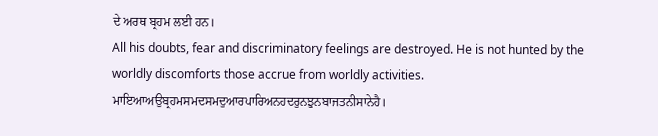ਦੇ ਅਰਥ ਬ੍ਰਹਮ ਲਈ ਹਨ।
All his doubts, fear and discriminatory feelings are destroyed. He is not hunted by the worldly discomforts those accrue from worldly activities.
ਮਾਇਆਅਉਬ੍ਰਹਮਸਮਦਸਮਦੁਆਰਪਾਰਿਅਨਹਦਰੁਨਝੁਨਬਾਜਤਨੀਸਾਨੇਹੈ।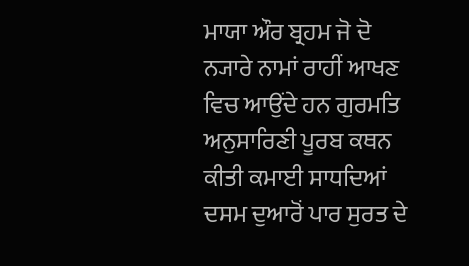ਮਾਯਾ ਔਰ ਬ੍ਰਹਮ ਜੋ ਦੋ ਨ੍ਯਾਰੇ ਨਾਮਾਂ ਰਾਹੀਂ ਆਖਣ ਵਿਚ ਆਉਂਦੇ ਹਨ ਗੁਰਮਤਿ ਅਨੁਸਾਰਿਣੀ ਪੂਰਬ ਕਥਨ ਕੀਤੀ ਕਮਾਈ ਸਾਧਦਿਆਂ ਦਸਮ ਦੁਆਰੋਂ ਪਾਰ ਸੁਰਤ ਦੇ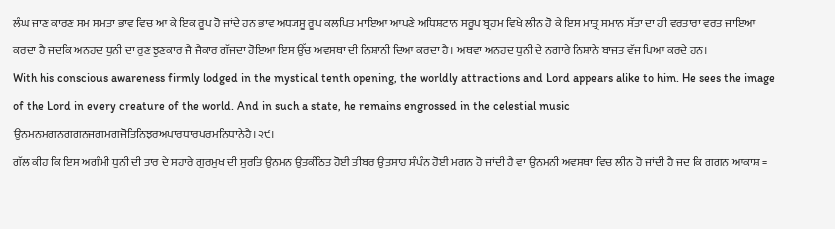ਲੰਘ ਜਾਣ ਕਾਰਣ ਸਮ ਸਮਤਾ ਭਾਵ ਵਿਚ ਆ ਕੇ ਇਕ ਰੂਪ ਹੋ ਜਾਂਦੇ ਹਨ ਭਾਵ ਅਧ੍ਯਸੂ ਰੂਪ ਕਲਪਿਤ ਮਾਇਆ ਆਪਣੇ ਅਧਿਸ਼ਟਾਨ ਸਰੂਪ ਬ੍ਰਹਮ ਵਿਖੇ ਲੀਨ ਹੋ ਕੇ ਇਸ ਮਾਤ੍ਰ ਸਮਾਨ ਸੱਤਾ ਦਾ ਹੀ ਵਰਤਾਰਾ ਵਰਤ ਜਾਇਆ ਕਰਦਾ ਹੈ ਜਦਕਿ ਅਨਹਦ ਧੁਨੀ ਦਾ ਰੁਣ ਝੁਣਕਾਰ ਜੈ ਜੈਕਾਰ ਗੱਜਦਾ ਹੋਇਆ ਇਸ ਉੱਚ ਅਵਸਥਾ ਦੀ ਨਿਸ਼ਾਨੀ ਦਿਆ ਕਰਦਾ ਹੈ। ਅਥਵਾ ਅਨਹਦ ਧੁਨੀ ਦੇ ਨਗਾਰੇ ਨਿਸ਼ਾਨੇ ਬਾਜਤ ਵੱਜ ਪਿਆ ਕਰਦੇ ਹਨ।
With his conscious awareness firmly lodged in the mystical tenth opening, the worldly attractions and Lord appears alike to him. He sees the image of the Lord in every creature of the world. And in such a state, he remains engrossed in the celestial music
ਉਨਮਨਮਗਨਗਗਨਜਗਮਗਜੋਤਿਨਿਝਰਅਪਾਰਧਾਰਪਰਮਨਿਧਾਨੇਹੈ।੨੯।
ਗੱਲ ਕੀਹ ਕਿ ਇਸ ਅਗੰਮੀ ਧੁਨੀ ਦੀ ਤਾਰ ਦੇ ਸਹਾਰੇ ਗੁਰਮੁਖ ਦੀ ਸੁਰਤਿ ਉਨਮਨ ਉਤਕੰਠਿਤ ਹੋਈ ਤੀਬਰ ਉਤਸਾਹ ਸੰਪੰਨ ਹੋਈ ਮਗਨ ਹੋ ਜਾਂਦੀ ਹੈ ਵਾ ਉਨਮਨੀ ਅਵਸਥਾ ਵਿਚ ਲੀਨ ਹੋ ਜਾਂਦੀ ਹੈ ਜਦ ਕਿ ਗਗਨ ਆਕਾਸ਼ =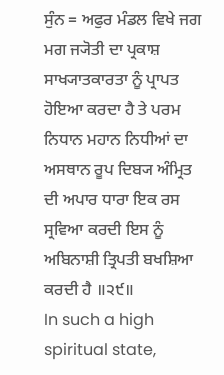ਸੁੰਨ = ਅਫੁਰ ਮੰਡਲ ਵਿਖੇ ਜਗ ਮਗ ਜ੍ਯੋਤੀ ਦਾ ਪ੍ਰਕਾਸ਼ ਸਾਖ੍ਯਾਤਕਾਰਤਾ ਨੂੰ ਪ੍ਰਾਪਤ ਹੋਇਆ ਕਰਦਾ ਹੈ ਤੇ ਪਰਮ ਨਿਧਾਨ ਮਹਾਨ ਨਿਧੀਆਂ ਦਾ ਅਸਥਾਨ ਰੂਪ ਦਿਬ੍ਯ ਅੰਮ੍ਰਿਤ ਦੀ ਅਪਾਰ ਧਾਰਾ ਇਕ ਰਸ ਸ੍ਰਵਿਆ ਕਰਦੀ ਇਸ ਨੂੰ ਅਬਿਨਾਸ਼ੀ ਤ੍ਰਿਪਤੀ ਬਖਸ਼ਿਆ ਕਰਦੀ ਹੈ ॥੨੯॥
In such a high spiritual state,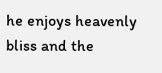he enjoys heavenly bliss and the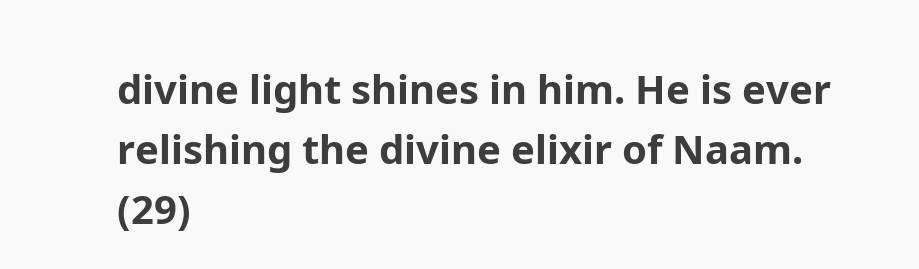divine light shines in him. He is ever relishing the divine elixir of Naam. (29)